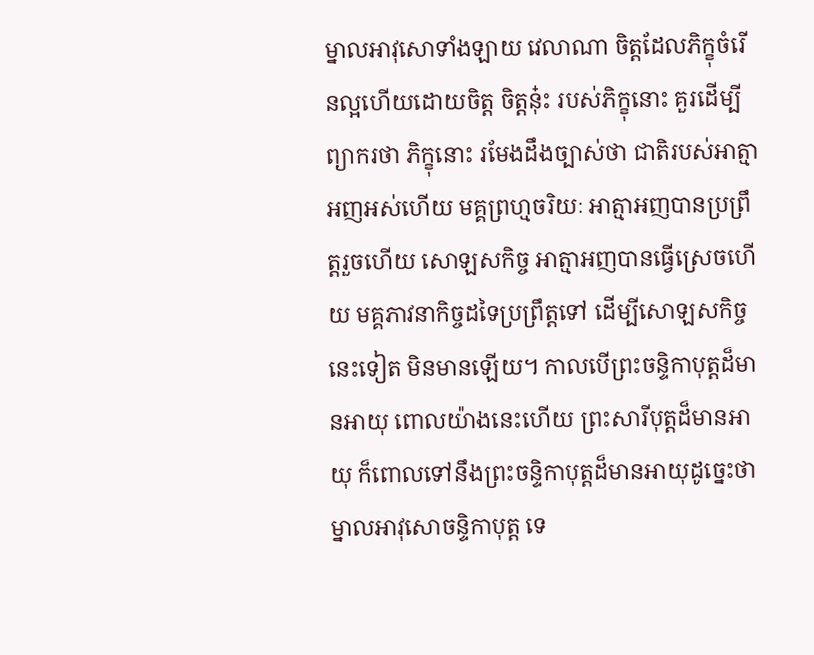ម្នាលអាវុសោទាំងឡាយ វេលាណា ចិត្តដែលភិក្ខុចំរើនល្អហើយដោយចិត្ត ចិត្តនុ៎ះ របស់ភិក្ខុនោះ គួរដើម្បីព្យាករថា ភិក្ខុនោះ រមែងដឹងច្បាស់ថា ជាតិរបស់អាត្មាអញអស់ហើយ មគ្គព្រហ្មចរិយៈ អាត្មាអញបានប្រព្រឹត្តរួចហើយ សោឡសកិច្ច អាត្មាអញបានធ្វើស្រេចហើយ មគ្គភាវនាកិច្ចដទៃប្រព្រឹត្តទៅ ដើម្បីសោឡសកិច្ចនេះទៀត មិនមានឡើយ។ កាលបើព្រះចន្ទិកាបុត្តដ៏មានអាយុ ពោលយ៉ាងនេះហើយ ព្រះសារីបុត្តដ៏មានអាយុ ក៏ពោលទៅនឹងព្រះចន្ទិកាបុត្តដ៏មានអាយុដូច្នេះថា ម្នាលអាវុសោចន្ទិកាបុត្ត ទេ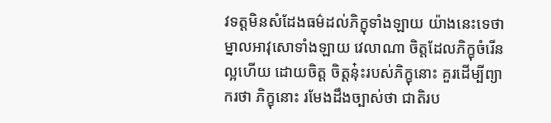វទត្តមិនសំដែងធម៌ដល់ភិក្ខុទាំងឡាយ យ៉ាងនេះទេថា ម្នាលអាវុសោទាំងឡាយ វេលាណា ចិត្តដែលភិក្ខុចំរើនល្អហើយ ដោយចិត្ត ចិត្តនុ៎ះរបស់ភិក្ខុនោះ គួរដើម្បីព្យាករថា ភិក្ខុនោះ រមែងដឹងច្បាស់ថា ជាតិរប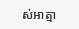ស់អាត្មា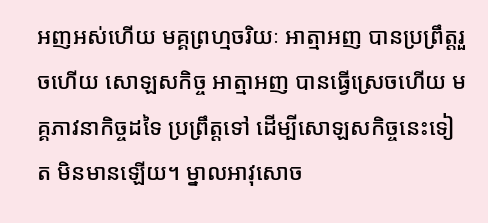អញអស់ហើយ មគ្គព្រហ្មចរិយៈ អាត្មាអញ បានប្រព្រឹត្តរួចហើយ សោឡសកិច្ច អាត្មាអញ បានធ្វើស្រេចហើយ មគ្គភាវនាកិច្ចដទៃ ប្រព្រឹត្តទៅ ដើម្បីសោឡសកិច្ចនេះទៀត មិនមានឡើយ។ ម្នាលអាវុសោច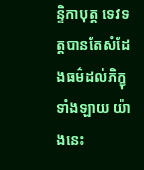ន្ទិកាបុត្ត ទេវទត្តបានតែសំដែងធម៌ដល់ភិក្ខុទាំងឡាយ យ៉ាងនេះ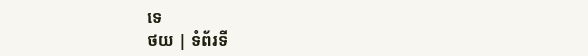ទេ
ថយ | ទំព័រទី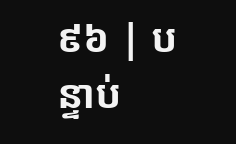៩៦ | បន្ទាប់